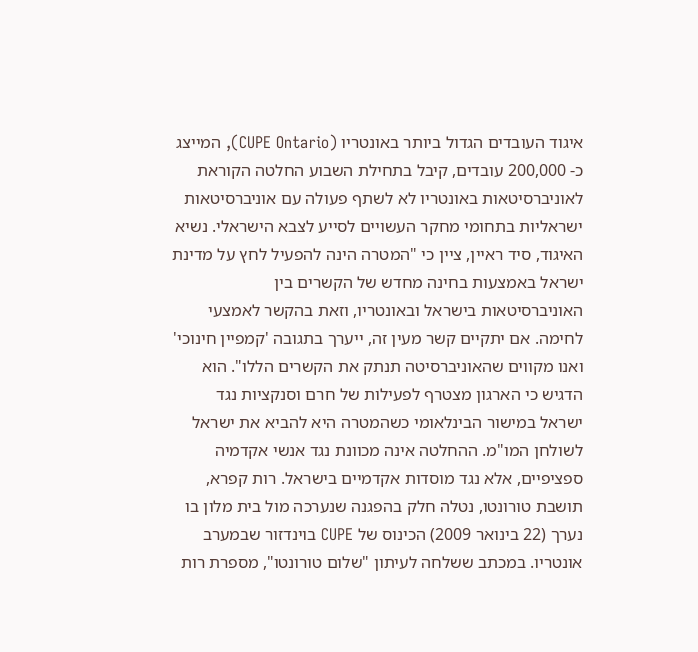איגוד העובדים הגדול ביותר באונטריו (CUPE Ontario), המייצג כ- 200,000 עובדים, קיבל בתחילת השבוע החלטה הקוראת לאוניברסיטאות באונטריו לא לשתף פעולה עם אוניברסיטאות ישראליות בתחומי מחקר העשויים לסייע לצבא הישראלי. נשיא האיגוד, סיד ראיין, ציין כי "המטרה הינה להפעיל לחץ על מדינת ישראל באמצעות בחינה מחדש של הקשרים בין האוניברסיטאות בישראל ובאונטריו, וזאת בהקשר לאמצעי לחימה. אם יתקיים קשר מעין זה, ייערך בתגובה 'קמפיין חינוכי' ואנו מקווים שהאוניברסיטה תנתק את הקשרים הללו". הוא הדגיש כי הארגון מצטרף לפעילות של חרם וסנקציות נגד ישראל במישור הבינלאומי כשהמטרה היא להביא את ישראל לשולחן המו"מ. ההחלטה אינה מכוונת נגד אנשי אקדמיה ספציפיים, אלא נגד מוסדות אקדמיים בישראל. רות קפרא, תושבת טורונטו, נטלה חלק בהפגנה שנערכה מול בית מלון בו נערך (22 בינואר 2009) הכינוס של CUPE בוינדזור שבמערב אונטריו. במכתב ששלחה לעיתון "שלום טורונטו", מספרת רות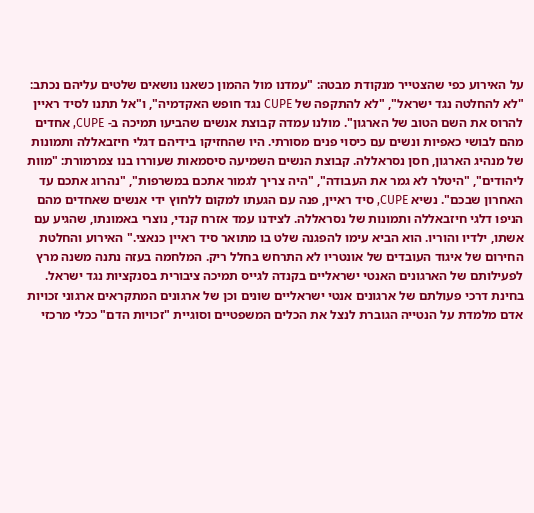על האירוע כפי שהצטייר מנקודת מבטה: "עמדנו מול ההמון כשאנו נושאים שלטים עליהם נכתב: "לא להחלטה נגד ישראל", "לא להתקפה של CUPE נגד חופש האקדמיה", ו"אל תתנו לסיד ראיין להרוס את השם הטוב של הארגון". מולנו עמדה קבוצת אנשים שהביעו תמיכה ב- CUPE, אחדים מהם לבושי כאפיות ונשים עם כיסוי פנים מסורתי. היו שהחזיקו בידיהם דגלי חיזבאללה ותמונות של מנהיג הארגון, חסן נסראללה. קבוצת הנשים השמיעה סיסמאות שעוררו בנו צמרמורת: "מוות ליהודים", "היטלר לא גמר את העבודה", "היה צריך לגמור אתכם במשרפות", "נהרוג אתכם עד האחרון שבכם". נשיא CUPE, סיד ראיין, פנה עם הגעתו למקום ללחוץ ידי אנשים שאחדים מהם הניפו דלגי חיזבאללה ותמונות של נסראללה. לצידנו עמד אזרח קנדי, נוצרי באמונתו, שהגיע עם אשתו, ילדיו והוריו. הוא הביא עימו להפגנה שלט בו מתואר סיד ראיין כנאצי." האירוע והחלטת החירום של איגוד העובדים של אונטריו לא התרחש בחלל ריק. המלחמה בעזה נתנה משנה מרץ לפעילותם של הארגונים האנטי ישראליים בקנדה לגייס תמיכה ציבורית בסנקציות נגד ישראל. בחינת דרכי פעולתם של ארגונים אנטי ישראליים שונים וכן של ארגונים המתקראים ארגוני זכויות אדם מלמדת על הנטייה הגוברת לנצל את הכלים המשפטיים וסוגיית "זכויות הדם" ככלי מרכזי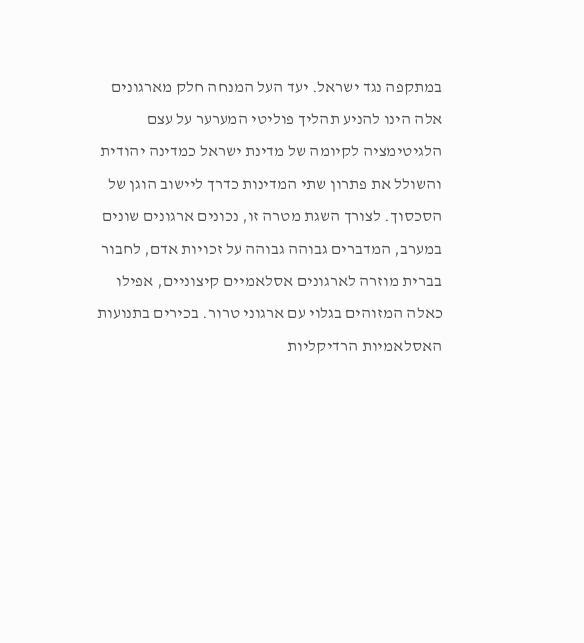במתקפה נגד ישראל. יעד העל המנחה חלק מארגונים אלה הינו להניע תהליך פוליטי המערער על עצם הלגיטימציה לקיומה של מדינת ישראל כמדינה יהודית והשולל את פתרון שתי המדינות כדרך ליישוב הוגן של הסכסוך. לצורך השגת מטרה זו, נכונים ארגונים שונים במערב, המדברים גבוהה גבוהה על זכויות אדם, לחבור בברית מוזרה לארגונים אסלאמיים קיצוניים, אפילו כאלה המזוהים בגלוי עם ארגוני טרור. בכירים בתנועות האסלאמיות הרדיקליות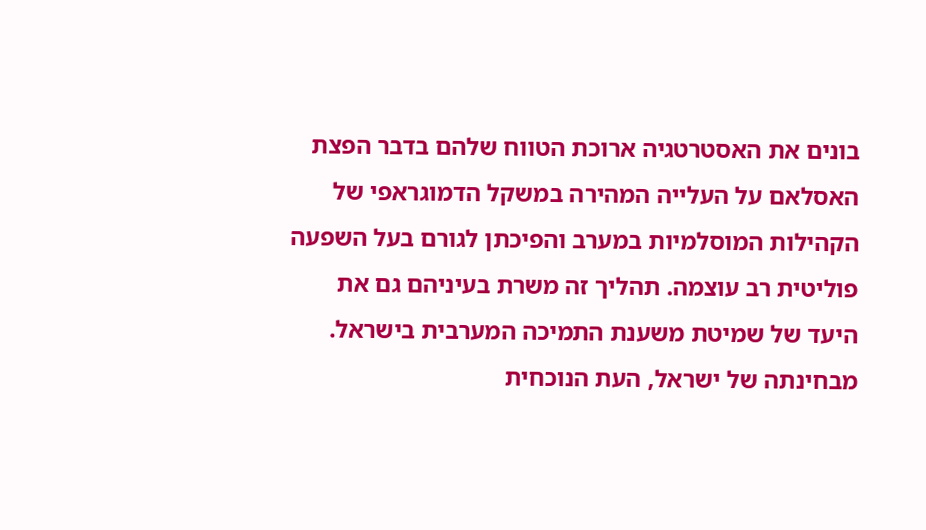בונים את האסטרטגיה ארוכת הטווח שלהם בדבר הפצת האסלאם על העלייה המהירה במשקל הדמוגראפי של הקהילות המוסלמיות במערב והפיכתן לגורם בעל השפעה פוליטית רב עוצמה. תהליך זה משרת בעיניהם גם את היעד של שמיטת משענת התמיכה המערבית בישראל. מבחינתה של ישראל, העת הנוכחית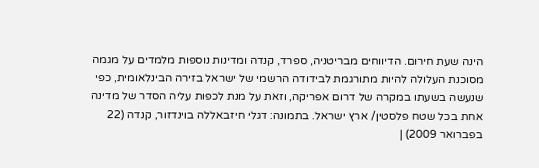הינה שעת חירום. הדיווחים מבריטניה, ספרד, קנדה ומדינות נוספות מלמדים על מגמה מסוכנת העלולה להיות מתורגמת לבידודה הרשמי של ישראל בזירה הבינלאומית, כפי שנעשה בשעתו במקרה של דרום אפריקה, וזאת על מנת לכפות עליה הסדר של מדינה אחת בכל שטח פלסטין/ ארץ ישראל. בתמונה: דגלי חיזבאללה בוינדזור, קנדה (22 בפברואר 2009) |